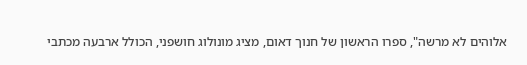אלוהים לא מרשה", ספרו הראשון של חנוך דאום, מציג מונולוג חושפני, הכולל ארבעה מכתבי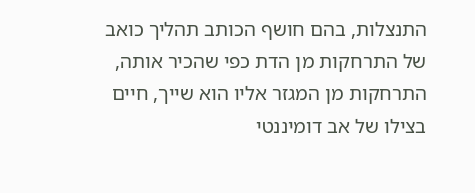התנצלות, בהם חושף הכותב תהליך כואב של התרחקות מן הדת כפי שהכיר אותה, התרחקות מן המגזר אליו הוא שייך, חיים בצילו של אב דומיננטי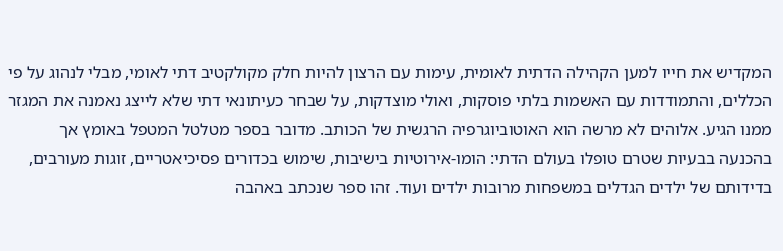המקדיש את חייו למען הקהילה הדתית לאומית, עימות עם הרצון להיות חלק מקולקטיב דתי לאומי, מבלי לנהוג על פי הכללים, והתמודדות עם האשמות בלתי פוסקות, ואולי מוצדקות, על שבחר כעיתונאי דתי שלא לייצג נאמנה את המגזר ממנו הגיע. אלוהים לא מרשה הוא האוטוביוגרפיה הרגשית של הכותב. מדובר בספר מטלטל המטפל באומץ אך בהכנעה בבעיות שטרם טופלו בעולם הדתי: הומו-אירוטיות בישיבות, שימוש בכדורים פסיכיאטריים, זוגות מעורבים, בדידותם של ילדים הגדלים במשפחות מרובות ילדים ועוד. זהו ספר שנכתב באהבה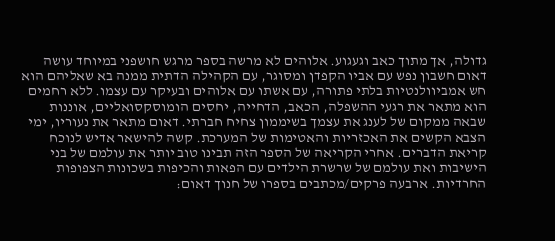גדולה, אך מתוך כאב וגעגוע. אלוהים לא מרשה בספר מרגש חושפני במיוחד עושה דאום חשבון נפש עם אביו הקפדן ומסוגר, עם הקהילה הדתית ממנה בא שאליהם הוא חש אמביוולנטיות בלתי פתורה, עם אשתו עם אלוהים ובעיקר עם עצמו. ללא רחמים הוא מתאר את רגעי ההשפלה, הכאב, הדחייה, יחסים הומוסקסואליים, אוננות שבאה ממקום של לענג את עצמך בשיממון צחיח חברתי. דאום מתאר את נעוריו, ימי הצבא הקשים את האכזריות והאטימות של המערכת. קשה להישאר אדיש לנוכח קריאת הדברים. אחרי הקריאה של הספר הזה תבינו טוב יותר את עולמם של בני הישיבות ואת עולמם של שרשרת הילדים עם הפאות והכיפות בשכונות הצפופות החרדיות. ארבעה פרקים/מכתבים בספרו של חנוך דאום: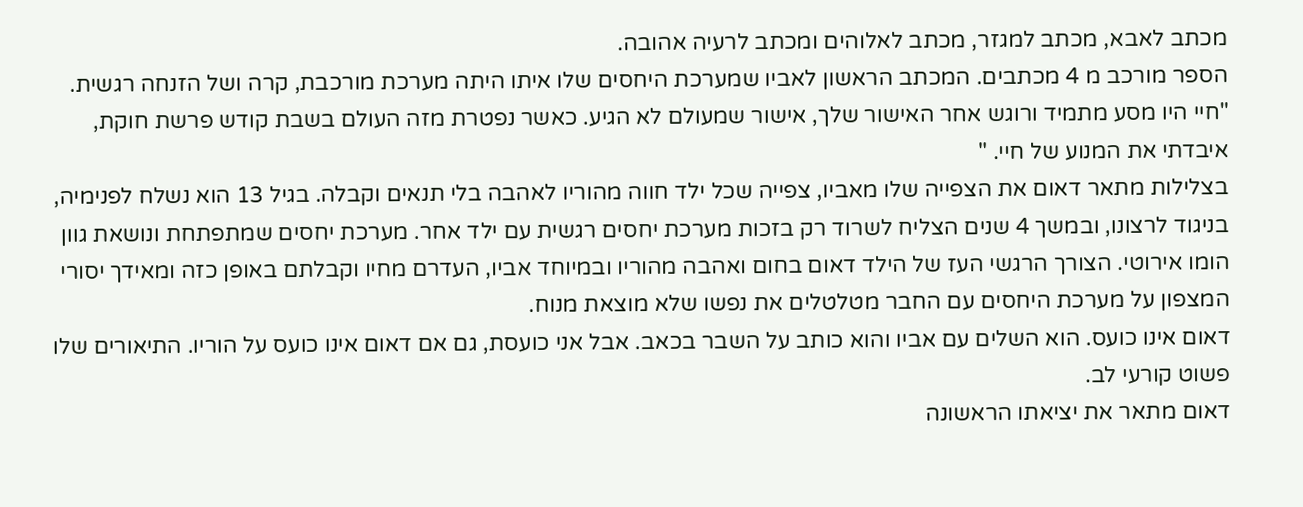מכתב לאבא, מכתב למגזר, מכתב לאלוהים ומכתב לרעיה אהובה.
הספר מורכב מ 4 מכתבים. המכתב הראשון לאביו שמערכת היחסים שלו איתו היתה מערכת מורכבת, קרה ושל הזנחה רגשית.
"חיי היו מסע מתמיד ורוגש אחר האישור שלך, אישור שמעולם לא הגיע. כאשר נפטרת מזה העולם בשבת קודש פרשת חוקת, איבדתי את המנוע של חיי. "
בצלילות מתאר דאום את הצפייה שלו מאביו, צפייה שכל ילד חווה מהוריו לאהבה בלי תנאים וקבלה. בגיל 13 הוא נשלח לפנימיה, בניגוד לרצונו, ובמשך 4 שנים הצליח לשרוד רק בזכות מערכת יחסים רגשית עם ילד אחר. מערכת יחסים שמתפתחת ונושאת גוון הומו אירוטי. הצורך הרגשי העז של הילד דאום בחום ואהבה מהוריו ובמיוחד אביו, העדרם מחיו וקבלתם באופן כזה ומאידך יסורי המצפון על מערכת היחסים עם החבר מטלטלים את נפשו שלא מוצאת מנוח.
דאום אינו כועס. הוא השלים עם אביו והוא כותב על השבר בכאב. אבל אני כועסת, גם אם דאום אינו כועס על הוריו. התיאורים שלו פשוט קורעי לב.
דאום מתאר את יציאתו הראשונה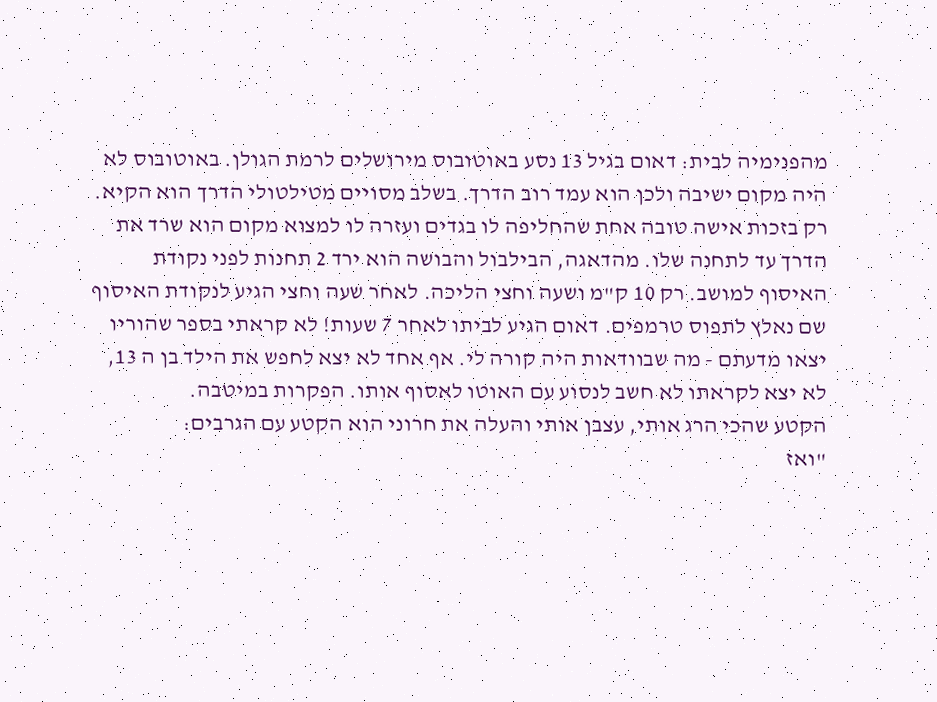מהפנימיה לבית: דאום בגיל 13 נסע באוטובוס מירושלים לרמת הגולן. באוטובוס לא היה מקום ישיבה ולכן הוא עמד רוב הדרך. בשלב מסויים מטילטולי הדרך הוא הקיא. רק בזכות אישה טובה אחת שהחליפה לו בגדים ועזרה לו למצוא מקום הוא שרד את הדרך עד לתחנה שלו. מהדאגה, הבילבול והבושה הוא ירד 2 תחנות לפני נקודת האיסוף למושב. רק 10 ק"מ ושעה וחצי הליכה. לאחר שעה וחצי הגיע לנקודת האיסוף שם נאלץ לתפוס טרמפים. דאום הגיע לביתו לאחר 7 שעות! לא קראתי בספר שהוריו יצאו מדעתם - מה שבוודאות היה קורה לי. אף אחד לא יצא לחפש את הילד בן ה 13, לא יצא לקראתו לא חשב לנסוע עם האוטו לאסוף אותו. הפקרות במיטבה.
הקטע שהכי הרג אותי, עצבן אותי והעלה את חרוני הוא הקטע עם הגרבים:
"ואז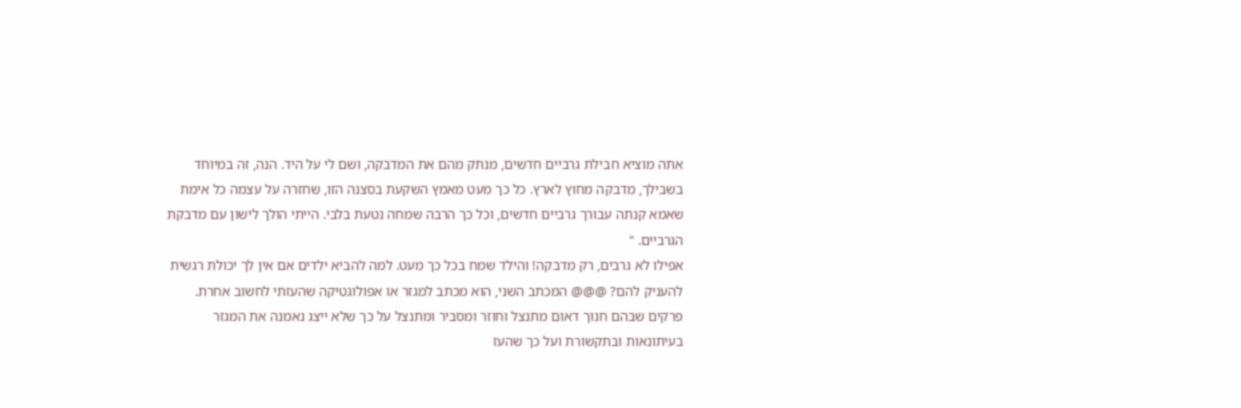אתה מוציא חבילת גרביים חדשים, מנתק מהם את המדבקה, ושם לי על היד. הנה, זה במיוחד בשבילך, מדבקה מחוץ לארץ. כל כך מעט מאמץ השקעת בסצנה הזו, שחזרה על עצמה כל אימת שאמא קנתה עבורך גרביים חדשים, וכל כך הרבה שמחה נטעת בלבי. הייתי הולך לישון עם מדבקת הגרביים. "
אפילו לא גרבים, רק מדבקה! והילד שמח בכל כך מעט. למה להביא ילדים אם אין לך יכולת רגשית להעניק להם? @@@ המכתב השני, הוא מכתב למגזר או אפולוגטיקה שהעזתי לחשוב אחרת. פרקים שבהם חנוך דאום מתנצל וחוזר ומסביר ומתנצל על כך שלא ייצג נאמנה את המגזר בעיתונאות ובתקשורת ועל כך שהעז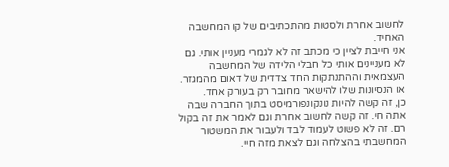לחשוב אחרת ולסטות מהתכתיבים של קו המחשבה האחיד.
אני חייבת לציין כי מכתב זה לא לגמרי מעניין אותי. גם לא מעניינים אותי כל חבלי הלידה של המחשבה העצמאית וההתנתקות החד צדדית של דאום מהמגזר. או הנסיונות שלו להישאר מחובר רק בעורק אחד.
כן, זה קשה להיות נונקונפורמיסט בתוך החברה שבה אתה חי. זה קשה לחשוב אחרת וגם לאמר את זה בקול רם. זה לא פשוט לעמוד לבד ולעבור את המשטור המחשבתי בהצלחה וגם לצאת מזה חיי.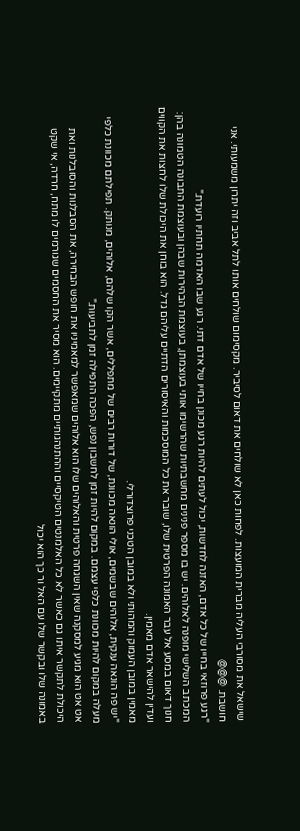שישאל את מסורבי העליה מברית המועצות. לפחות כאן לא שולחים את דאום לסיביר. מקסימום שולחים אותו לתל אביב וזה יתרון משמעותי. אני חושבת. @@@
"רגע פרוזאי בחייו של כל אדם, האזנה לחדשות, יכול לעתים להיות רגע מכונן בחייו של אדם דתי. רגע שבו האדמה תחתיו רועדת."
המכתב השלישי מופנה לאלוהים. יש בו מספר פנינים מחשבתיות שהרשימו אותי בעוצמתן, בעוצמת הבהירות שבהן ובעוצמת התבונה הטמונה בהן: חנוך דאום במסע אל עבר האמונה הפרטית שלו, שובר את כל המוסכמות והאיסורים הדתיים עליהם גדל. הוא בוחן את היכולת שלו לחצות את הקווים ועדין להישאר אדם מאמין.
מאמין במובן העמוק והמהותי ולא במובן הטכני פרוצדורלי.
"יש פה הונאה ענקית, אלוהים שבשמים, אולי הונאה מכוונת, של דורות רבים של מתפללים, אשר הקו שלהם, אלוהים, מנותק. תפילתם מכוונת כלפי מעלה במקום להיות מכוונת כלפי עצמם. במקום להיות זמן לחשבון נפש, הפכה התפילה זמן לתביעות."
אט אט הוא מגיע למסקנה שאין השגחה פרטית והאלוהים שלו הוא אלוהים שמאפשר למאמיניו את חופש הבחירה, את הסבלנות והסובלנות ואת היכולת לתקשר איתו גם כאשר לא כל האלמנטים הטיקסיים וההתנהגותיים מתקיימים. הוא מסיר את החסמים שגורמים לו מתח, חרדה, אי שקט באמונה שלו ובקשר שלו עם האל ור כך הוא יכול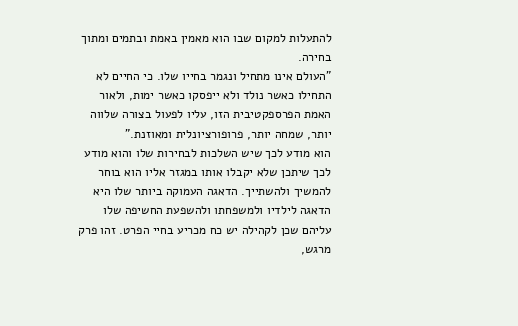להתעלות למקום שבו הוא מאמין באמת ובתמים ומתוך בחירה.
"העולם אינו מתחיל ונגמר בחייו שלו. כי החיים לא התחילו כאשר נולד ולא ייפסקו כאשר ימות, ולאור האמת הפרספקטיבית הזו, עליו לפעול בצורה שלווה יותר, שמחה יותר, פרופורציונלית ומאוזנת."
הוא מודע לכך שיש השלכות לבחירות שלו והוא מודע לכך שיתכן שלא יקבלו אותו במגזר אליו הוא בוחר להמשיך ולהשתייך. הדאגה העמוקה ביותר שלו היא הדאגה לילדיו ולמשפחתו ולהשפעת החשיפה שלו עליהם שכן לקהילה יש כח מכריע בחיי הפרט. זהו פרק מרגש,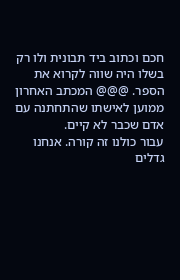חכם וכתוב ביד תבונית ולו רק בשלו היה שווה לקרוא את הספר. @@@ המכתב האחרון ממוען לאישתו שהתחתנה עם אדם שכבר לא קיים.
עבור כולנו זה קורה. אנחנו גדלים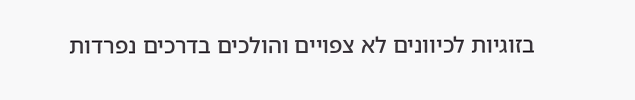בזוגיות לכיוונים לא צפויים והולכים בדרכים נפרדות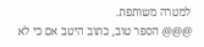למטרה משותפת.
@@@ הספר טוב, כתוב היטב אם כי לא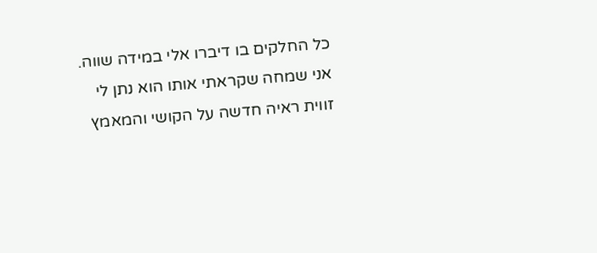כל החלקים בו דיברו אלי במידה שווה. אני שמחה שקראתי אותו הוא נתן לי זווית ראיה חדשה על הקושי והמאמץ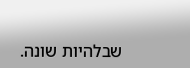שבלהיות שונה.